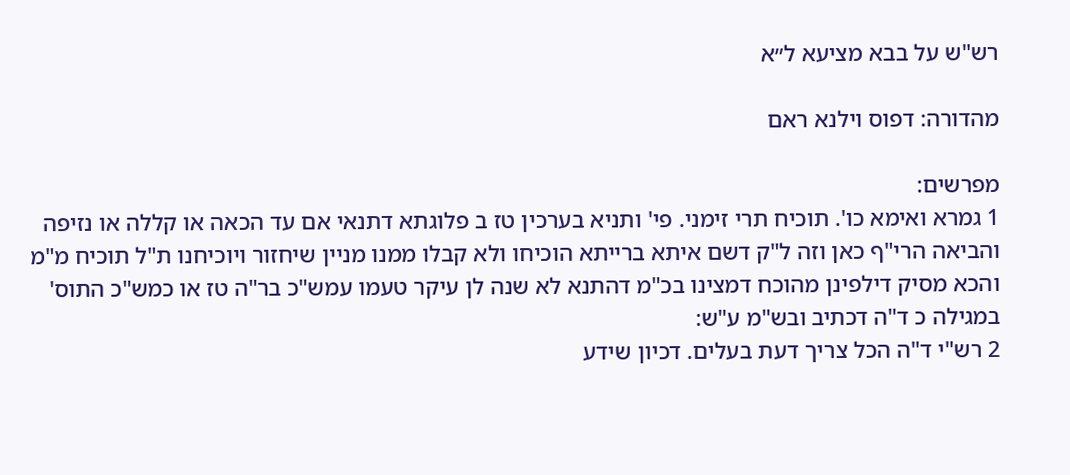רש"ש על בבא מציעא ל״א

מהדורה: דפוס וילנא ראם

מפרשים:
1 גמרא ואימא כו'. תוכיח תרי זימני. פי' ותניא בערכין טז ב פלוגתא דתנאי אם עד הכאה או קללה או נזיפה והביאה הרי"ף כאן וזה ל"ק דשם איתא ברייתא הוכיחו ולא קבלו ממנו מניין שיחזור ויוכיחנו ת"ל תוכיח מ"מ והכא מסיק דילפינן מהוכח דמצינו בכ"מ דהתנא לא שנה לן עיקר טעמו עמש"כ בר"ה טז או כמש"כ התוס' במגילה כ ד"ה דכתיב ובש"מ ע"ש:
2 רש"י ד"ה הכל צריך דעת בעלים. דכיון שידע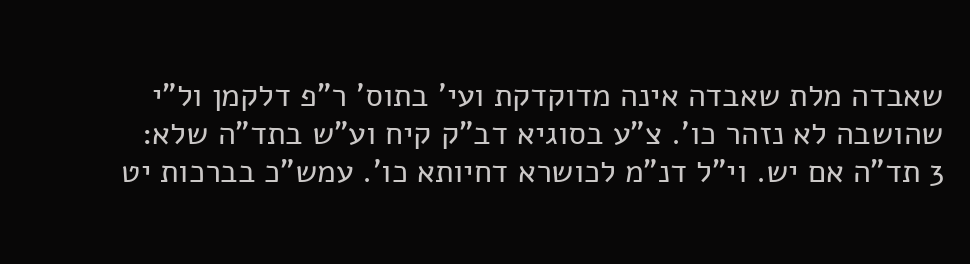שאבדה מלת שאבדה אינה מדוקדקת ועי' בתוס' ר"פ דלקמן ול"י שהושבה לא נזהר כו'. צ"ע בסוגיא דב"ק קיח וע"ש בתד"ה שלא:
3 תד"ה אם יש. וי"ל דנ"מ לכושרא דחיותא כו'. עמש"כ בברכות יט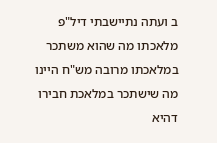ב ועתה נתיישבתי דיל"פ מלאכתו מה שהוא משתכר במלאכתו מרובה מש"ח היינו מה שישתכר במלאכת חבירו דהיא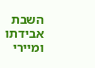השבת אבידתו ומיירי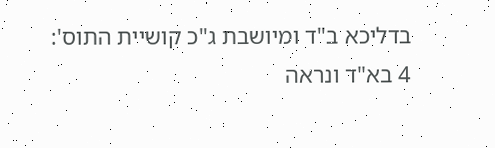בדליכא ב"ד ומיושבת ג"כ קושיית התוס':
4 בא"ד ונראה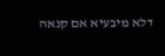דלא מיבעיא אם קנאה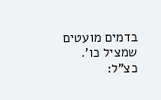בדמים מועטים שמציל כו'. כצ"ל: